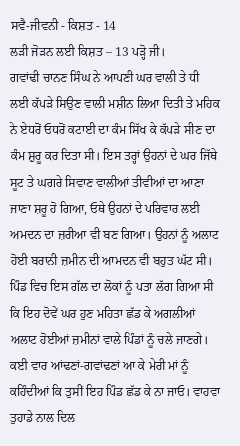ਸਵੈ-ਜੀਵਨੀ - ਕਿਸ਼ਤ - 14
ਲੜੀ ਜੋੜਨ ਲਈ ਕਿਸ਼ਤ – 13 ਪੜ੍ਹੋ ਜੀ।
ਗਵਾਂਢੀ ਚਾਨਣ ਸਿੰਘ ਨੇ ਆਪਣੀ ਘਰ ਵਾਲੀ ਤੇ ਧੀ ਲਈ ਕੱਪੜੇ ਸਿਉਣ ਵਾਲੀ ਮਸ਼ੀਨ ਲਿਆ ਦਿਤੀ ਤੇ ਮਹਿਕ ਨੇ ਏਧਰੋਂ ਓਧਰੋਂ ਕਟਾਈ ਦਾ ਕੰਮ ਸਿੱਖ ਕੇ ਕੱਪੜੇ ਸੀਣ ਦਾ ਕੰਮ ਸ਼ੁਰੂ ਕਰ ਦਿਤਾ ਸੀ। ਇਸ ਤਰ੍ਹਾਂ ਉਹਨਾਂ ਦੇ ਘਰ ਜਿੱਥੇ ਸੂਟ ਤੇ ਘਗਰੇ ਸਿਵਾਣ ਵਾਲੀਆਂ ਤੀਵੀਆਂ ਦਾ ਆਣਾ ਜਾਣਾ ਸ਼ਰੂ ਹੋ ਗਿਆ, ਓਥੇ ਉਹਨਾਂ ਦੇ ਪਰਿਵਾਰ ਲਈ ਅਮਦਨ ਦਾ ਜ਼ਰੀਆ ਵੀ ਬਣ ਗਿਆ। ਉਹਨਾਂ ਨੂੰ ਅਲਾਟ ਹੋਈ ਬਰਾਨੀ ਜ਼ਮੀਨ ਦੀ ਆਮਦਨ ਵੀ ਬਹੁਤ ਘੱਟ ਸੀ। ਪਿੰਡ ਵਿਚ ਇਸ ਗੱਲ ਦਾ ਲੋਕਾਂ ਨੂੰ ਪਤਾ ਲੱਗ ਗਿਆ ਸੀ ਕਿ ਇਹ ਦੋਵੇਂ ਘਰ ਹੁਣ ਮਹਿਤਾ ਛੱਡ ਕੇ ਅਗਲੀਆਂ ਅਲਾਟ ਹੋਈਆਂ ਜ਼ਮੀਨਾਂ ਵਾਲੇ ਪਿੰਡਾਂ ਨੂੰ ਚਲੇ ਜਾਣਗੇ। ਕਈ ਵਾਰ ਆਂਢਣਾਂ-ਗਵਾਂਢਣਾਂ ਆ ਕੇ ਮੇਰੀ ਮਾਂ ਨੂੰ ਕਹਿੰਦੀਆਂ ਕਿ ਤੁਸੀਂ ਇਹ ਪਿੰਡ ਛੱਡ ਕੇ ਨਾ ਜਾਓ। ਵਾਹਵਾ ਤੁਹਾਡੇ ਨਾਲ ਦਿਲ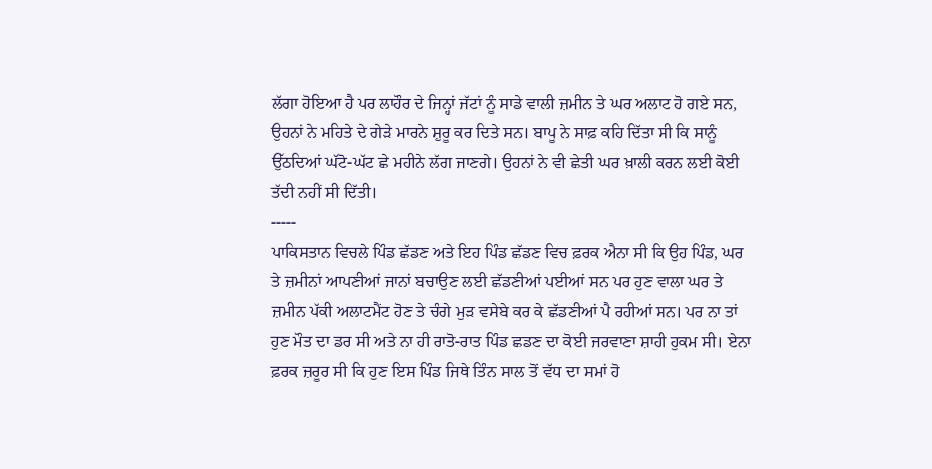ਲੱਗਾ ਹੋਇਆ ਹੈ ਪਰ ਲਾਹੌਰ ਦੇ ਜਿਨ੍ਹਾਂ ਜੱਟਾਂ ਨੂੰ ਸਾਡੇ ਵਾਲੀ ਜ਼ਮੀਨ ਤੇ ਘਰ ਅਲਾਟ ਹੋ ਗਏ ਸਨ, ਉਹਨਾਂ ਨੇ ਮਹਿਤੇ ਦੇ ਗੇੜੇ ਮਾਰਨੇ ਸ਼ੁਰੂ ਕਰ ਦਿਤੇ ਸਨ। ਬਾਪੂ ਨੇ ਸਾਫ਼ ਕਹਿ ਦਿੱਤਾ ਸੀ ਕਿ ਸਾਨੂੰ ਉੱਠਦਿਆਂ ਘੱਟੋ-ਘੱਟ ਛੇ ਮਹੀਨੇ ਲੱਗ ਜਾਣਗੇ। ਉਹਨਾਂ ਨੇ ਵੀ ਛੇਤੀ ਘਰ ਖ਼ਾਲੀ ਕਰਨ ਲਈ ਕੋਈ ਤੱਦੀ ਨਹੀਂ ਸੀ ਦਿੱਤੀ।
-----
ਪਾਕਿਸਤਾਨ ਵਿਚਲੇ ਪਿੰਡ ਛੱਡਣ ਅਤੇ ਇਹ ਪਿੰਡ ਛੱਡਣ ਵਿਚ ਫ਼ਰਕ ਐਨਾ ਸੀ ਕਿ ਉਹ ਪਿੰਡ, ਘਰ ਤੇ ਜ਼ਮੀਨਾਂ ਆਪਣੀਆਂ ਜਾਨਾਂ ਬਚਾਉਣ ਲਈ ਛੱਡਣੀਆਂ ਪਈਆਂ ਸਨ ਪਰ ਹੁਣ ਵਾਲਾ ਘਰ ਤੇ ਜ਼ਮੀਨ ਪੱਕੀ ਅਲਾਟਮੈਂਟ ਹੋਣ ਤੇ ਚੰਗੇ ਮੁੜ ਵਸੇਬੇ ਕਰ ਕੇ ਛੱਡਣੀਆਂ ਪੈ ਰਹੀਆਂ ਸਨ। ਪਰ ਨਾ ਤਾਂ ਹੁਣ ਮੌਤ ਦਾ ਡਰ ਸੀ ਅਤੇ ਨਾ ਹੀ ਰਾਤੋ-ਰਾਤ ਪਿੰਡ ਛਡਣ ਦਾ ਕੋਈ ਜਰਵਾਣਾ ਸ਼ਾਹੀ ਹੁਕਮ ਸੀ। ਏਨਾ ਫ਼ਰਕ ਜ਼ਰੂਰ ਸੀ ਕਿ ਹੁਣ ਇਸ ਪਿੰਡ ਜਿਥੇ ਤਿੰਨ ਸਾਲ ਤੋਂ ਵੱਧ ਦਾ ਸਮਾਂ ਹੋ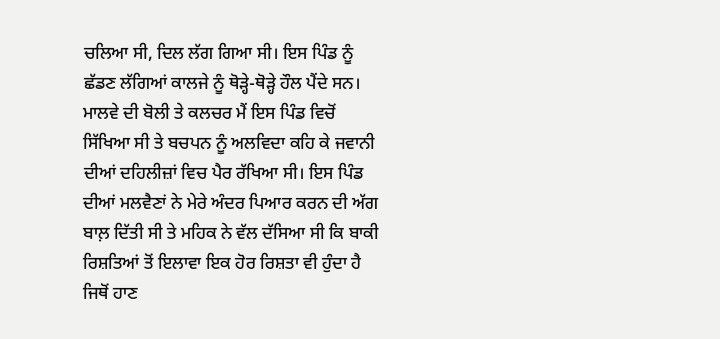ਚਲਿਆ ਸੀ, ਦਿਲ ਲੱਗ ਗਿਆ ਸੀ। ਇਸ ਪਿੰਡ ਨੂੰ ਛੱਡਣ ਲੱਗਿਆਂ ਕਾਲਜੇ ਨੂੰ ਥੋੜ੍ਹੇ-ਥੋੜ੍ਹੇ ਹੌਲ ਪੈਂਦੇ ਸਨ। ਮਾਲਵੇ ਦੀ ਬੋਲੀ ਤੇ ਕਲਚਰ ਮੈਂ ਇਸ ਪਿੰਡ ਵਿਚੋਂ ਸਿੱਖਿਆ ਸੀ ਤੇ ਬਚਪਨ ਨੂੰ ਅਲਵਿਦਾ ਕਹਿ ਕੇ ਜਵਾਨੀ ਦੀਆਂ ਦਹਿਲੀਜ਼ਾਂ ਵਿਚ ਪੈਰ ਰੱਖਿਆ ਸੀ। ਇਸ ਪਿੰਡ ਦੀਆਂ ਮਲਵੈਣਾਂ ਨੇ ਮੇਰੇ ਅੰਦਰ ਪਿਆਰ ਕਰਨ ਦੀ ਅੱਗ ਬਾਲ਼ ਦਿੱਤੀ ਸੀ ਤੇ ਮਹਿਕ ਨੇ ਵੱਲ ਦੱਸਿਆ ਸੀ ਕਿ ਬਾਕੀ ਰਿਸ਼ਤਿਆਂ ਤੋਂ ਇਲਾਵਾ ਇਕ ਹੋਰ ਰਿਸ਼ਤਾ ਵੀ ਹੁੰਦਾ ਹੈ ਜਿਥੋਂ ਹਾਣ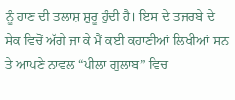ਨੂੰ ਹਾਣ ਦੀ ਤਲਾਸ਼ ਸ਼ੁਰੂ ਹੁੰਦੀ ਹੈ। ਇਸ ਦੇ ਤਜਰਬੇ ਦੇ ਸੇਕ ਵਿਚੋਂ ਅੱਗੇ ਜਾ ਕੇ ਮੈਂ ਕਈ ਕਹਾਣੀਆਂ ਲਿਖੀਆਂ ਸਨ ਤੇ ਆਪਣੇ ਨਾਵਲ “ਪੀਲਾ ਗੁਲਾਬ” ਵਿਚ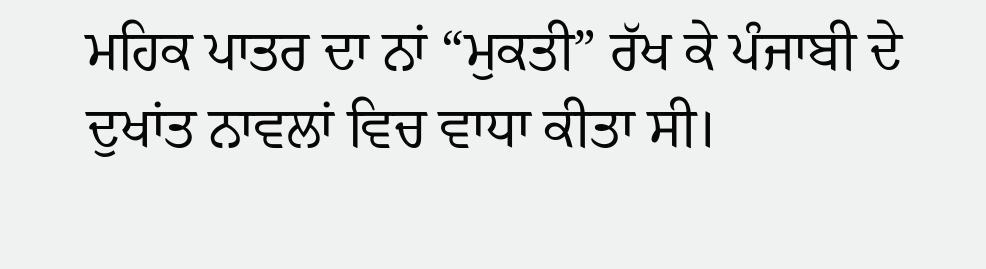ਮਹਿਕ ਪਾਤਰ ਦਾ ਨਾਂ “ਮੁਕਤੀ” ਰੱਖ ਕੇ ਪੰਜਾਬੀ ਦੇ ਦੁਖਾਂਤ ਨਾਵਲਾਂ ਵਿਚ ਵਾਧਾ ਕੀਤਾ ਸੀ।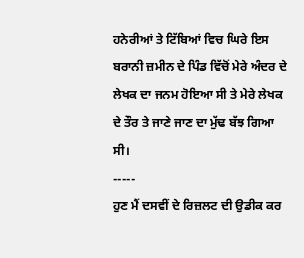ਹਨੇਰੀਆਂ ਤੇ ਟਿੱਬਿਆਂ ਵਿਚ ਘਿਰੇ ਇਸ ਬਰਾਨੀ ਜ਼ਮੀਨ ਦੇ ਪਿੰਡ ਵਿੱਚੋਂ ਮੇਰੇ ਅੰਦਰ ਦੇ ਲੇਖਕ ਦਾ ਜਨਮ ਹੋਇਆ ਸੀ ਤੇ ਮੇਰੇ ਲੇਖਕ ਦੇ ਤੌਰ ਤੇ ਜਾਣੇ ਜਾਣ ਦਾ ਮੁੱਢ ਬੱਝ ਗਿਆ ਸੀ।
-----
ਹੁਣ ਮੈਂ ਦਸਵੀਂ ਦੇ ਰਿਜ਼ਲਟ ਦੀ ਉਡੀਕ ਕਰ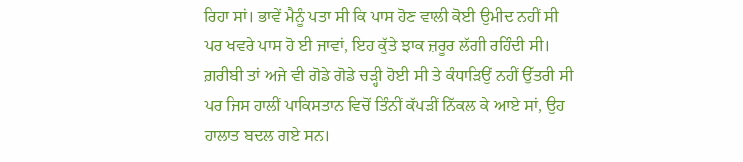ਰਿਹਾ ਸਾਂ। ਭਾਵੇਂ ਮੈਨੂੰ ਪਤਾ ਸੀ ਕਿ ਪਾਸ ਹੋਣ ਵਾਲੀ ਕੋਈ ਉਮੀਦ ਨਹੀਂ ਸੀ ਪਰ ਖਵਰੇ ਪਾਸ ਹੋ ਈ ਜਾਵਾਂ, ਇਹ ਕੁੱਤੇ ਝਾਕ ਜ਼ਰੂਰ ਲੱਗੀ ਰਹਿੰਦੀ ਸੀ। ਗ਼ਰੀਬੀ ਤਾਂ ਅਜੇ ਵੀ ਗੋਡੇ ਗੋਡੇ ਚੜ੍ਹੀ ਹੋਈ ਸੀ ਤੇ ਕੰਧਾੜਿਉਂ ਨਹੀਂ ਉੱਤਰੀ ਸੀ ਪਰ ਜਿਸ ਹਾਲੀਂ ਪਾਕਿਸਤਾਨ ਵਿਚੋਂ ਤਿੰਨੀਂ ਕੱਪੜੀਂ ਨਿੱਕਲ ਕੇ ਆਏ ਸਾਂ, ਉਹ ਹਾਲਾਤ ਬਦਲ ਗਏ ਸਨ।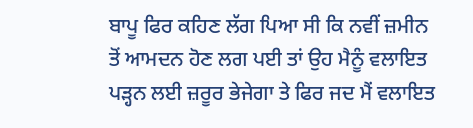ਬਾਪੂ ਫਿਰ ਕਹਿਣ ਲੱਗ ਪਿਆ ਸੀ ਕਿ ਨਵੀਂ ਜ਼ਮੀਨ ਤੋਂ ਆਮਦਨ ਹੋਣ ਲਗ ਪਈ ਤਾਂ ਉਹ ਮੈਨੂੰ ਵਲਾਇਤ ਪੜ੍ਹਨ ਲਈ ਜ਼ਰੂਰ ਭੇਜੇਗਾ ਤੇ ਫਿਰ ਜਦ ਮੈਂ ਵਲਾਇਤ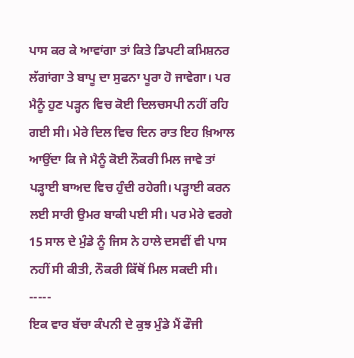ਪਾਸ ਕਰ ਕੇ ਆਵਾਂਗਾ ਤਾਂ ਕਿਤੇ ਡਿਪਟੀ ਕਮਿਸ਼ਨਰ ਲੱਗਾਂਗਾ ਤੇ ਬਾਪੂ ਦਾ ਸੁਫਨਾ ਪੂਰਾ ਹੋ ਜਾਵੇਗਾ। ਪਰ ਮੈਨੂੰ ਹੁਣ ਪੜ੍ਹਨ ਵਿਚ ਕੋਈ ਦਿਲਚਸਪੀ ਨਹੀਂ ਰਹਿ ਗਈ ਸੀ। ਮੇਰੇ ਦਿਲ ਵਿਚ ਦਿਨ ਰਾਤ ਇਹ ਖ਼ਿਆਲ ਆਉਂਦਾ ਕਿ ਜੇ ਮੈਨੂੰ ਕੋਈ ਨੌਕਰੀ ਮਿਲ ਜਾਵੇ ਤਾਂ ਪੜ੍ਹਾਈ ਬਾਅਦ ਵਿਚ ਹੁੰਦੀ ਰਹੇਗੀ। ਪੜ੍ਹਾਈ ਕਰਨ ਲਈ ਸਾਰੀ ਉਮਰ ਬਾਕੀ ਪਈ ਸੀ। ਪਰ ਮੇਰੇ ਵਰਗੇ 15 ਸਾਲ ਦੇ ਮੁੰਡੇ ਨੂੰ ਜਿਸ ਨੇ ਹਾਲੇ ਦਸਵੀਂ ਵੀ ਪਾਸ ਨਹੀਂ ਸੀ ਕੀਤੀ, ਨੌਕਰੀ ਕਿੱਥੋਂ ਮਿਲ ਸਕਦੀ ਸੀ।
-----
ਇਕ ਵਾਰ ਬੱਚਾ ਕੰਪਨੀ ਦੇ ਕੁਝ ਮੁੰਡੇ ਮੈਂ ਫੌਜੀ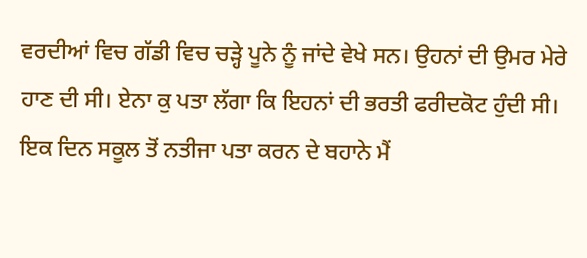ਵਰਦੀਆਂ ਵਿਚ ਗੱਡੀ ਵਿਚ ਚੜ੍ਹੇ ਪੂਨੇ ਨੂੰ ਜਾਂਦੇ ਵੇਖੇ ਸਨ। ਉਹਨਾਂ ਦੀ ਉਮਰ ਮੇਰੇ ਹਾਣ ਦੀ ਸੀ। ਏਨਾ ਕੁ ਪਤਾ ਲੱਗਾ ਕਿ ਇਹਨਾਂ ਦੀ ਭਰਤੀ ਫਰੀਦਕੋਟ ਹੁੰਦੀ ਸੀ। ਇਕ ਦਿਨ ਸਕੂਲ ਤੋਂ ਨਤੀਜਾ ਪਤਾ ਕਰਨ ਦੇ ਬਹਾਨੇ ਮੈਂ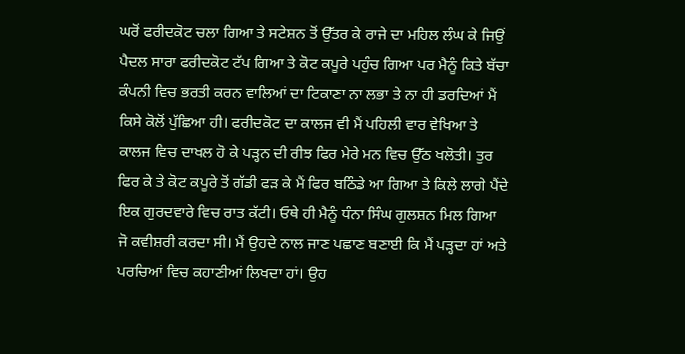ਘਰੋਂ ਫਰੀਦਕੋਟ ਚਲਾ ਗਿਆ ਤੇ ਸਟੇਸ਼ਨ ਤੋਂ ਉੱਤਰ ਕੇ ਰਾਜੇ ਦਾ ਮਹਿਲ ਲੰਘ ਕੇ ਜਿਉਂ ਪੈਦਲ ਸਾਰਾ ਫਰੀਦਕੋਟ ਟੱਪ ਗਿਆ ਤੇ ਕੋਟ ਕਪੂਰੇ ਪਹੁੰਚ ਗਿਆ ਪਰ ਮੈਨੂੰ ਕਿਤੇ ਬੱਚਾ ਕੰਪਨੀ ਵਿਚ ਭਰਤੀ ਕਰਨ ਵਾਲਿਆਂ ਦਾ ਟਿਕਾਣਾ ਨਾ ਲਭਾ ਤੇ ਨਾ ਹੀ ਡਰਦਿਆਂ ਮੈਂ ਕਿਸੇ ਕੋਲੋਂ ਪੁੱਛਿਆ ਹੀ। ਫਰੀਦਕੋਟ ਦਾ ਕਾਲਜ ਵੀ ਮੈਂ ਪਹਿਲੀ ਵਾਰ ਵੇਖਿਆ ਤੇ ਕਾਲਜ ਵਿਚ ਦਾਖਲ ਹੋ ਕੇ ਪੜ੍ਹਨ ਦੀ ਰੀਝ ਫਿਰ ਮੇਰੇ ਮਨ ਵਿਚ ਉੱਠ ਖਲੋਤੀ। ਤੁਰ ਫਿਰ ਕੇ ਤੇ ਕੋਟ ਕਪੂਰੇ ਤੋਂ ਗੱਡੀ ਫੜ ਕੇ ਮੈਂ ਫਿਰ ਬਠਿੰਡੇ ਆ ਗਿਆ ਤੇ ਕਿਲੇ ਲਾਗੇ ਪੈਂਦੇ ਇਕ ਗੁਰਦਵਾਰੇ ਵਿਚ ਰਾਤ ਕੱਟੀ। ਓਥੇ ਹੀ ਮੈਨੂੰ ਧੰਨਾ ਸਿੰਘ ਗੁਲਸ਼ਨ ਮਿਲ ਗਿਆ ਜੋ ਕਵੀਸ਼ਰੀ ਕਰਦਾ ਸੀ। ਮੈਂ ਉਹਦੇ ਨਾਲ ਜਾਣ ਪਛਾਣ ਬਣਾਈ ਕਿ ਮੈਂ ਪੜ੍ਹਦਾ ਹਾਂ ਅਤੇ ਪਰਚਿਆਂ ਵਿਚ ਕਹਾਣੀਆਂ ਲਿਖਦਾ ਹਾਂ। ਉਹ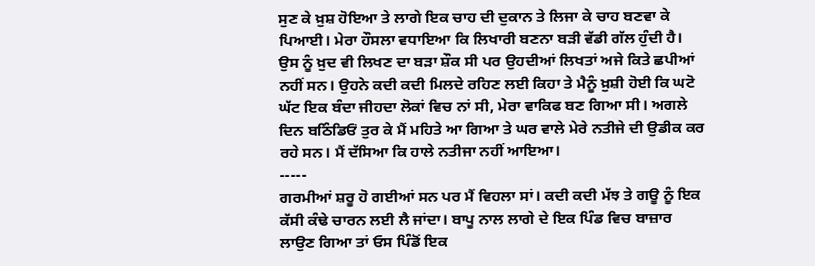ਸੁਣ ਕੇ ਖ਼ੁਸ਼ ਹੋਇਆ ਤੇ ਲਾਗੇ ਇਕ ਚਾਹ ਦੀ ਦੁਕਾਨ ਤੇ ਲਿਜਾ ਕੇ ਚਾਹ ਬਣਵਾ ਕੇ ਪਿਆਈ। ਮੇਰਾ ਹੌਸਲਾ ਵਧਾਇਆ ਕਿ ਲਿਖਾਰੀ ਬਣਨਾ ਬੜੀ ਵੱਡੀ ਗੱਲ ਹੁੰਦੀ ਹੈ। ਉਸ ਨੂੰ ਖ਼ੁਦ ਵੀ ਲਿਖਣ ਦਾ ਬੜਾ ਸ਼ੌਕ ਸੀ ਪਰ ਉਹਦੀਆਂ ਲਿਖਤਾਂ ਅਜੇ ਕਿਤੇ ਛਪੀਆਂ ਨਹੀਂ ਸਨ। ਉਹਨੇ ਕਦੀ ਕਦੀ ਮਿਲਦੇ ਰਹਿਣ ਲਈ ਕਿਹਾ ਤੇ ਮੈਨੂੰ ਖ਼ੁਸ਼ੀ ਹੋਈ ਕਿ ਘਟੋ ਘੱਟ ਇਕ ਬੰਦਾ ਜੀਹਦਾ ਲੋਕਾਂ ਵਿਚ ਨਾਂ ਸੀ, ਮੇਰਾ ਵਾਕਿਫ ਬਣ ਗਿਆ ਸੀ। ਅਗਲੇ ਦਿਨ ਬਠਿੰਡਿਓਂ ਤੁਰ ਕੇ ਮੈਂ ਮਹਿਤੇ ਆ ਗਿਆ ਤੇ ਘਰ ਵਾਲੇ ਮੇਰੇ ਨਤੀਜੇ ਦੀ ਉਡੀਕ ਕਰ ਰਹੇ ਸਨ। ਮੈਂ ਦੱਸਿਆ ਕਿ ਹਾਲੇ ਨਤੀਜਾ ਨਹੀਂ ਆਇਆ।
-----
ਗਰਮੀਆਂ ਸ਼ਰੂ ਹੋ ਗਈਆਂ ਸਨ ਪਰ ਮੈਂ ਵਿਹਲਾ ਸਾਂ। ਕਦੀ ਕਦੀ ਮੱਝ ਤੇ ਗਊ ਨੂੰ ਇਕ ਕੱਸੀ ਕੰਢੇ ਚਾਰਨ ਲਈ ਲੈ ਜਾਂਦਾ। ਬਾਪੂ ਨਾਲ ਲਾਗੇ ਦੇ ਇਕ ਪਿੰਡ ਵਿਚ ਬਾਜ਼ਾਰ ਲਾਉਣ ਗਿਆ ਤਾਂ ਓਸ ਪਿੰਡੋਂ ਇਕ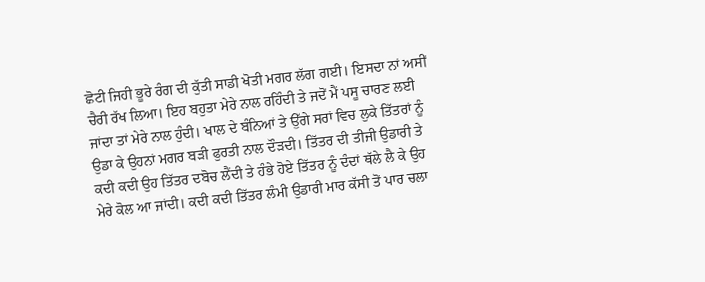ਛੋਟੀ ਜਿਹੀ ਭੂਰੇ ਰੰਗ ਦੀ ਕੁੱਤੀ ਸਾਡੀ ਖੋਤੀ ਮਗਰ ਲੱਗ ਗਈ। ਇਸਦਾ ਨਾਂ ਅਸੀਂ ਚੈਰੀ ਰੱਖ ਲਿਆ। ਇਹ ਬਹੁਤਾ ਮੇਰੇ ਨਾਲ ਰਹਿੰਦੀ ਤੇ ਜਦੋਂ ਮੈਂ ਪਸੂ ਚਾਰਣ ਲਈ ਜਾਂਦਾ ਤਾਂ ਮੇਰੇ ਨਾਲ ਹੁੰਦੀ। ਖਾਲ ਦੇ ਬੰਨਿਆਂ ਤੇ ਉੱਗੇ ਸਰਾਂ ਵਿਚ ਲੁਕੇ ਤਿੱਤਰਾਂ ਨੂੰ ਉਡਾ ਕੇ ਉਹਨਾਂ ਮਗਰ ਬੜੀ ਫੁਰਤੀ ਨਾਲ ਦੌੜਦੀ। ਤਿੱਤਰ ਦੀ ਤੀਜੀ ਉਡਾਰੀ ਤੇ ਕਦੀ ਕਦੀ ਉਹ ਤਿੱਤਰ ਦਬੋਚ ਲੈਂਦੀ ਤੇ ਹੰਭੇ ਹੋਏ ਤਿੱਤਰ ਨੂੰ ਦੰਦਾਂ ਥੱਲੇ ਲੈ ਕੇ ਉਹ ਮੇਰੇ ਕੋਲ ਆ ਜਾਂਦੀ। ਕਦੀ ਕਦੀ ਤਿੱਤਰ ਲੰਮੀ ਉਡਾਰੀ ਮਾਰ ਕੱਸੀ ਤੋਂ ਪਾਰ ਚਲਾ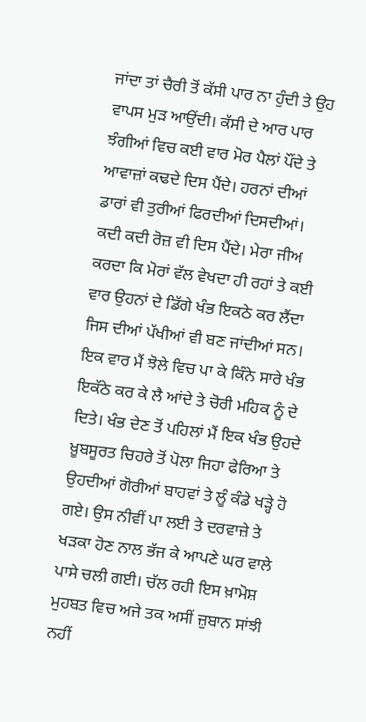ਜਾਂਦਾ ਤਾਂ ਚੈਰੀ ਤੋਂ ਕੱਸੀ ਪਾਰ ਨਾ ਹੁੰਦੀ ਤੇ ਉਹ ਵਾਪਸ ਮੁੜ ਆਉਂਦੀ। ਕੱਸੀ ਦੇ ਆਰ ਪਾਰ ਝੰਗੀਆਂ ਵਿਚ ਕਈ ਵਾਰ ਮੋਰ ਪੈਲਾਂ ਪੌਂਦੇ ਤੇ ਆਵਾਜ਼ਾਂ ਕਢਦੇ ਦਿਸ ਪੈਂਦੇ। ਹਰਨਾਂ ਦੀਆਂ ਡਾਰਾਂ ਵੀ ਤੁਰੀਆਂ ਫਿਰਦੀਆਂ ਦਿਸਦੀਆਂ। ਕਦੀ ਕਦੀ ਰੋਜ਼ ਵੀ ਦਿਸ ਪੈਂਦੇ। ਮੇਰਾ ਜੀਅ ਕਰਦਾ ਕਿ ਮੋਰਾਂ ਵੱਲ ਵੇਖਦਾ ਹੀ ਰਹਾਂ ਤੇ ਕਈ ਵਾਰ ਉਹਨਾਂ ਦੇ ਡਿੱਗੇ ਖੰਭ ਇਕਠੇ ਕਰ ਲੈਂਦਾ ਜਿਸ ਦੀਆਂ ਪੱਖੀਆਂ ਵੀ ਬਣ ਜਾਂਦੀਆਂ ਸਨ। ਇਕ ਵਾਰ ਮੈਂ ਝੋਲੇ ਵਿਚ ਪਾ ਕੇ ਕਿੰਨੇ ਸਾਰੇ ਖੰਭ ਇਕੱਠੇ ਕਰ ਕੇ ਲੈ ਆਂਦੇ ਤੇ ਚੋਰੀ ਮਹਿਕ ਨੂੰ ਦੇ ਦਿਤੇ। ਖੰਭ ਦੇਣ ਤੋਂ ਪਹਿਲਾਂ ਮੈਂ ਇਕ ਖੰਭ ਉਹਦੇ ਖ਼ੂਬਸੂਰਤ ਚਿਹਰੇ ਤੋਂ ਪੋਲਾ ਜਿਹਾ ਫੇਰਿਆ ਤੇ ਉਹਦੀਆਂ ਗੋਰੀਆਂ ਬਾਹਵਾਂ ਤੇ ਲੂੰ ਕੰਡੇ ਖੜ੍ਹੇ ਹੋ ਗਏ। ਉਸ ਨੀਵੀਂ ਪਾ ਲਈ ਤੇ ਦਰਵਾਜ਼ੇ ਤੇ ਖੜਕਾ ਹੋਣ ਨਾਲ ਭੱਜ ਕੇ ਆਪਣੇ ਘਰ ਵਾਲੇ ਪਾਸੇ ਚਲੀ ਗਈ। ਚੱਲ ਰਹੀ ਇਸ ਖ਼ਾਮੋਸ਼ ਮੁਹਬਤ ਵਿਚ ਅਜੇ ਤਕ ਅਸੀਂ ਜ਼ੁਬਾਨ ਸਾਂਝੀ ਨਹੀਂ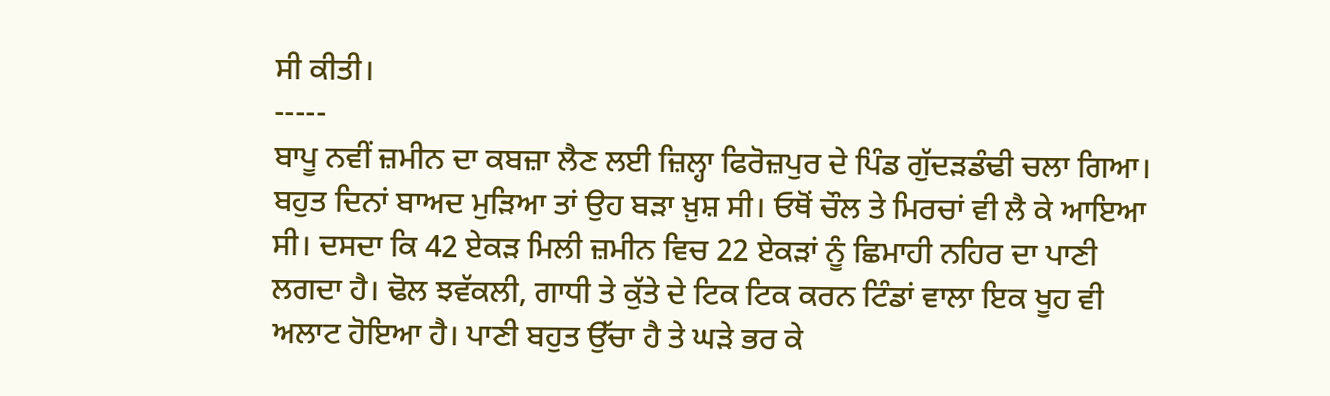ਸੀ ਕੀਤੀ।
-----
ਬਾਪੂ ਨਵੀਂ ਜ਼ਮੀਨ ਦਾ ਕਬਜ਼ਾ ਲੈਣ ਲਈ ਜ਼ਿਲ੍ਹਾ ਫਿਰੋਜ਼ਪੁਰ ਦੇ ਪਿੰਡ ਗੁੱਦੜਡੰਢੀ ਚਲਾ ਗਿਆ। ਬਹੁਤ ਦਿਨਾਂ ਬਾਅਦ ਮੁੜਿਆ ਤਾਂ ਉਹ ਬੜਾ ਖ਼ੁਸ਼ ਸੀ। ਓਥੋਂ ਚੌਲ ਤੇ ਮਿਰਚਾਂ ਵੀ ਲੈ ਕੇ ਆਇਆ ਸੀ। ਦਸਦਾ ਕਿ 42 ਏਕੜ ਮਿਲੀ ਜ਼ਮੀਨ ਵਿਚ 22 ਏਕੜਾਂ ਨੂੰ ਛਿਮਾਹੀ ਨਹਿਰ ਦਾ ਪਾਣੀ ਲਗਦਾ ਹੈ। ਢੋਲ ਝਵੱਕਲੀ, ਗਾਧੀ ਤੇ ਕੁੱਤੇ ਦੇ ਟਿਕ ਟਿਕ ਕਰਨ ਟਿੰਡਾਂ ਵਾਲਾ ਇਕ ਖੂਹ ਵੀ ਅਲਾਟ ਹੋਇਆ ਹੈ। ਪਾਣੀ ਬਹੁਤ ਉੱਚਾ ਹੈ ਤੇ ਘੜੇ ਭਰ ਕੇ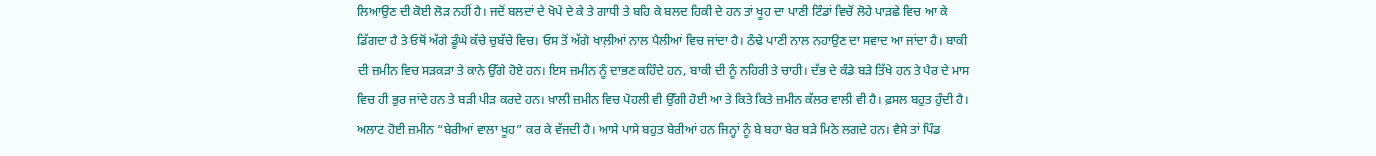ਲਿਆਉਣ ਦੀ ਕੋਈ ਲੋੜ ਨਹੀਂ ਹੈ। ਜਦੋਂ ਬਲਦਾਂ ਦੇ ਖੋਪੇ ਦੇ ਕੇ ਤੇ ਗਾਧੀ ਤੇ ਬਹਿ ਕੇ ਬਲਦ ਹਿਕੀ ਦੇ ਹਨ ਤਾਂ ਖੂਹ ਦਾ ਪਾਣੀ ਟਿੰਡਾਂ ਵਿਚੋਂ ਲੋਹੇ ਪਾੜਛੇ ਵਿਚ ਆ ਕੇ ਡਿੱਗਦਾ ਹੈ ਤੇ ਓਥੋਂ ਅੱਗੇ ਡੂੰਘੇ ਕੱਚੇ ਚੁਬੱਚੇ ਵਿਚ। ਓਸ ਤੋਂ ਅੱਗੇ ਖਾਲ਼ੀਆਂ ਨਾਲ ਪੈਲੀਆਂ ਵਿਚ ਜਾਂਦਾ ਹੈ। ਠੰਢੇ ਪਾਣੀ ਨਾਲ ਨਹਾਉਣ ਦਾ ਸਵਾਦ ਆ ਜਾਂਦਾ ਹੈ। ਬਾਕੀ ਦੀ ਜ਼ਮੀਨ ਵਿਚ ਸੜਕੜਾ ਤੇ ਕਾਨੇ ਉੱਗੇ ਹੋਏ ਹਨ। ਇਸ ਜ਼ਮੀਨ ਨੂੰ ਦਾਭਣ ਕਹਿੰਦੇ ਹਨ, ਬਾਕੀ ਦੀ ਨੂੰ ਨਹਿਰੀ ਤੇ ਚਾਹੀ। ਦੱਭ ਦੇ ਕੰਡੇ ਬੜੇ ਤਿੱਖੇ ਹਨ ਤੇ ਪੈਰ ਦੇ ਮਾਸ ਵਿਚ ਹੀ ਭੁਰ ਜਾਂਦੇ ਹਨ ਤੇ ਬੜੀ ਪੀੜ ਕਰਦੇ ਹਨ। ਖ਼ਾਲੀ ਜ਼ਮੀਨ ਵਿਚ ਪੋਹਲੀ ਵੀ ਉੱਗੀ ਹੋਈ ਆ ਤੇ ਕਿਤੇ ਕਿਤੇ ਜ਼ਮੀਨ ਕੱਲਰ ਵਾਲੀ ਵੀ ਹੈ। ਫ਼ਸਲ ਬਹੁਤ ਹੁੰਦੀ ਹੈ। ਅਲਾਟ ਹੋਈ ਜ਼ਮੀਨ “ਬੇਰੀਆਂ ਵਾਲਾ ਖੂਹ” ਕਰ ਕੇ ਵੱਜਦੀ ਹੈ। ਆਸੇ ਪਾਸੇ ਬਹੁਤ ਬੇਰੀਆਂ ਹਨ ਜਿਨ੍ਹਾਂ ਨੂੰ ਬੇ ਬਹਾ ਬੇਰ ਬੜੇ ਮਿਠੇ ਲਗਦੇ ਹਨ। ਵੈਸੇ ਤਾਂ ਪਿੰਡ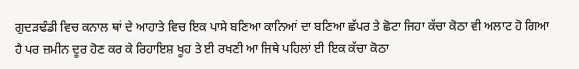ਗੁਦੜਢੰਡੀ ਵਿਚ ਕਨਾਲ ਥਾਂ ਦੇ ਆਹਾਤੇ ਵਿਚ ਇਕ ਪਾਸੇ ਬਣਿਆ ਕਾਨਿਆਂ ਦਾ ਬਣਿਆ ਛੱਪਰ ਤੇ ਛੋਟਾ ਜਿਹਾ ਕੱਚਾ ਕੋਠਾ ਵੀ ਅਲਾਟ ਹੋ ਗਿਆ ਹੈ ਪਰ ਜ਼ਮੀਨ ਦੂਰ ਹੋਣ ਕਰ ਕੇ ਰਿਹਾਇਸ਼ ਖੂਹ ਤੇ ਈ ਰਖਣੀ ਆ ਜਿਥੇ ਪਹਿਲਾਂ ਈ ਇਕ ਕੱਚਾ ਕੋਠਾ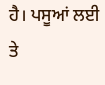ਹੈ। ਪਸੂਆਂ ਲਈ ਤੇ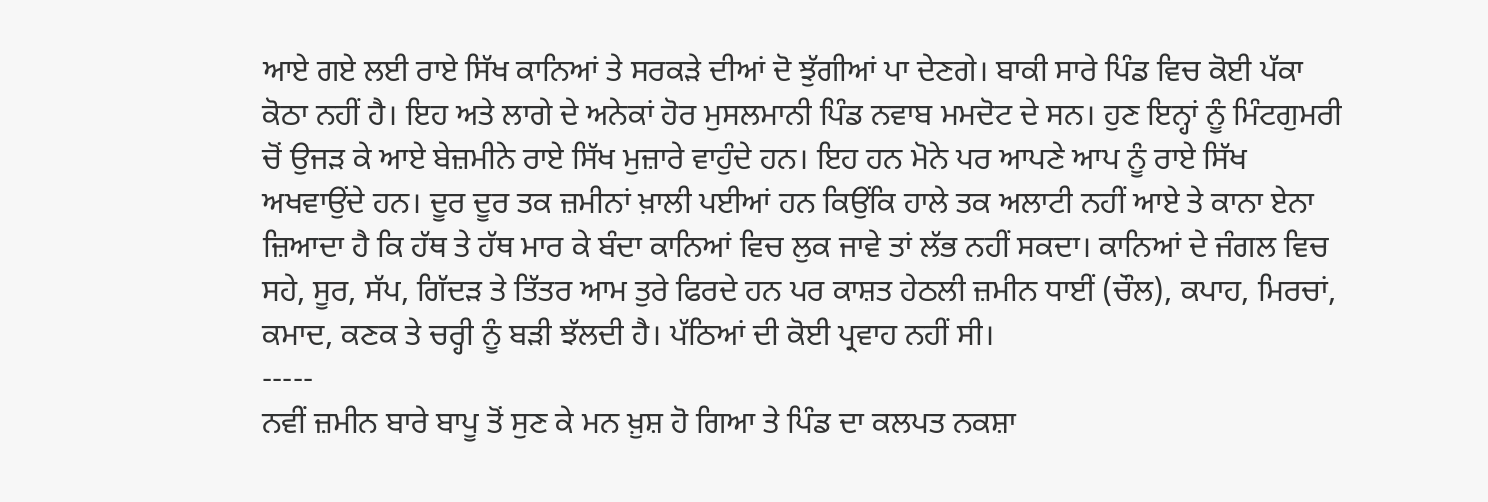ਆਏ ਗਏ ਲਈ ਰਾਏ ਸਿੱਖ ਕਾਨਿਆਂ ਤੇ ਸਰਕੜੇ ਦੀਆਂ ਦੋ ਝੁੱਗੀਆਂ ਪਾ ਦੇਣਗੇ। ਬਾਕੀ ਸਾਰੇ ਪਿੰਡ ਵਿਚ ਕੋਈ ਪੱਕਾ ਕੋਠਾ ਨਹੀਂ ਹੈ। ਇਹ ਅਤੇ ਲਾਗੇ ਦੇ ਅਨੇਕਾਂ ਹੋਰ ਮੁਸਲਮਾਨੀ ਪਿੰਡ ਨਵਾਬ ਮਮਦੋਟ ਦੇ ਸਨ। ਹੁਣ ਇਨ੍ਹਾਂ ਨੂੰ ਮਿੰਟਗੁਮਰੀ ਚੋਂ ਉਜੜ ਕੇ ਆਏ ਬੇਜ਼ਮੀਨੇ ਰਾਏ ਸਿੱਖ ਮੁਜ਼ਾਰੇ ਵਾਹੁੰਦੇ ਹਨ। ਇਹ ਹਨ ਮੋਨੇ ਪਰ ਆਪਣੇ ਆਪ ਨੂੰ ਰਾਏ ਸਿੱਖ ਅਖਵਾਉਂਦੇ ਹਨ। ਦੂਰ ਦੂਰ ਤਕ ਜ਼ਮੀਨਾਂ ਖ਼ਾਲੀ ਪਈਆਂ ਹਨ ਕਿਉਂਕਿ ਹਾਲੇ ਤਕ ਅਲਾਟੀ ਨਹੀਂ ਆਏ ਤੇ ਕਾਨਾ ਏਨਾ ਜ਼ਿਆਦਾ ਹੈ ਕਿ ਹੱਥ ਤੇ ਹੱਥ ਮਾਰ ਕੇ ਬੰਦਾ ਕਾਨਿਆਂ ਵਿਚ ਲੁਕ ਜਾਵੇ ਤਾਂ ਲੱਭ ਨਹੀਂ ਸਕਦਾ। ਕਾਨਿਆਂ ਦੇ ਜੰਗਲ ਵਿਚ ਸਹੇ, ਸੂਰ, ਸੱਪ, ਗਿੱਦੜ ਤੇ ਤਿੱਤਰ ਆਮ ਤੁਰੇ ਫਿਰਦੇ ਹਨ ਪਰ ਕਾਸ਼ਤ ਹੇਠਲੀ ਜ਼ਮੀਨ ਧਾਈਂ (ਚੌਲ), ਕਪਾਹ, ਮਿਰਚਾਂ, ਕਮਾਦ, ਕਣਕ ਤੇ ਚਰ੍ਹੀ ਨੂੰ ਬੜੀ ਝੱਲਦੀ ਹੈ। ਪੱਠਿਆਂ ਦੀ ਕੋਈ ਪ੍ਰਵਾਹ ਨਹੀਂ ਸੀ।
-----
ਨਵੀਂ ਜ਼ਮੀਨ ਬਾਰੇ ਬਾਪੂ ਤੋਂ ਸੁਣ ਕੇ ਮਨ ਖ਼ੁਸ਼ ਹੋ ਗਿਆ ਤੇ ਪਿੰਡ ਦਾ ਕਲਪਤ ਨਕਸ਼ਾ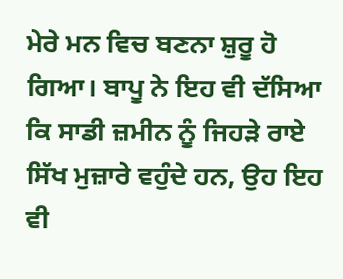ਮੇਰੇ ਮਨ ਵਿਚ ਬਣਨਾ ਸ਼ੁਰੂ ਹੋ ਗਿਆ। ਬਾਪੂ ਨੇ ਇਹ ਵੀ ਦੱਸਿਆ ਕਿ ਸਾਡੀ ਜ਼ਮੀਨ ਨੂੰ ਜਿਹੜੇ ਰਾਏ ਸਿੱਖ ਮੁਜ਼ਾਰੇ ਵਹੁੰਦੇ ਹਨ, ਉਹ ਇਹ ਵੀ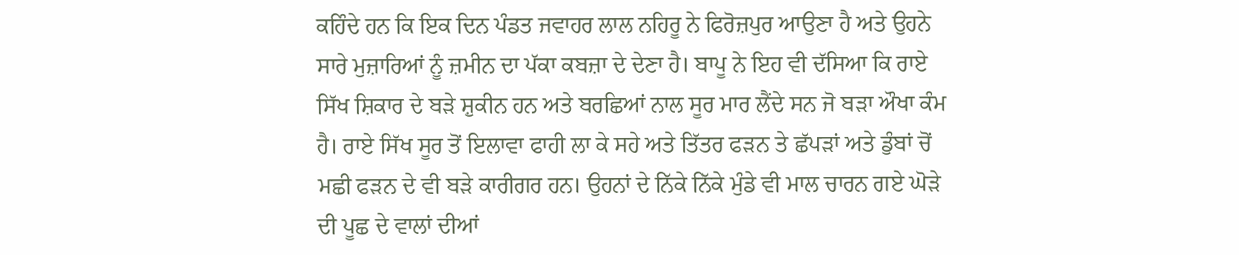ਕਹਿੰਦੇ ਹਨ ਕਿ ਇਕ ਦਿਨ ਪੰਡਤ ਜਵਾਹਰ ਲਾਲ ਨਹਿਰੂ ਨੇ ਫਿਰੋਜ਼ਪੁਰ ਆਉਣਾ ਹੈ ਅਤੇ ਉਹਨੇ ਸਾਰੇ ਮੁਜ਼ਾਰਿਆਂ ਨੂੰ ਜ਼ਮੀਨ ਦਾ ਪੱਕਾ ਕਬਜ਼ਾ ਦੇ ਦੇਣਾ ਹੈ। ਬਾਪੂ ਨੇ ਇਹ ਵੀ ਦੱਸਿਆ ਕਿ ਰਾਏ ਸਿੱਖ ਸ਼ਿਕਾਰ ਦੇ ਬੜੇ ਸ਼ੁਕੀਨ ਹਨ ਅਤੇ ਬਰਛਿਆਂ ਨਾਲ ਸੂਰ ਮਾਰ ਲੈਂਦੇ ਸਨ ਜੋ ਬੜਾ ਔਖਾ ਕੰਮ ਹੈ। ਰਾਏ ਸਿੱਖ ਸੂਰ ਤੋਂ ਇਲਾਵਾ ਫਾਹੀ ਲਾ ਕੇ ਸਹੇ ਅਤੇ ਤਿੱਤਰ ਫੜਨ ਤੇ ਛੱਪੜਾਂ ਅਤੇ ਡੁੰਬਾਂ ਚੋਂ ਮਛੀ ਫੜਨ ਦੇ ਵੀ ਬੜੇ ਕਾਰੀਗਰ ਹਨ। ਉਹਨਾਂ ਦੇ ਨਿੱਕੇ ਨਿੱਕੇ ਮੁੰਡੇ ਵੀ ਮਾਲ ਚਾਰਨ ਗਏ ਘੋੜੇ ਦੀ ਪੂਛ ਦੇ ਵਾਲਾਂ ਦੀਆਂ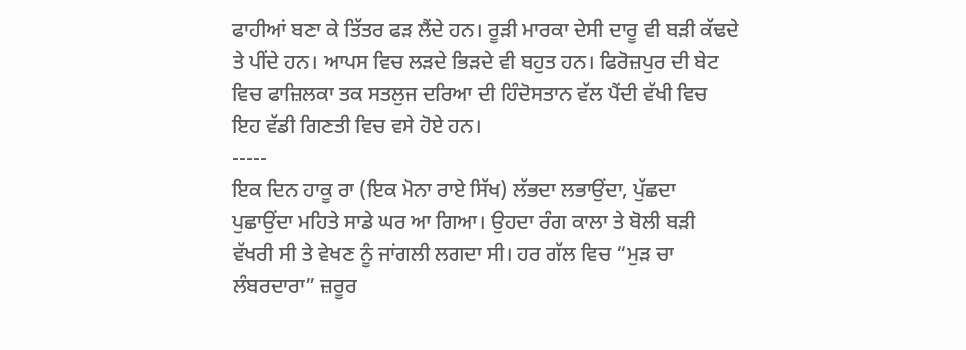ਫਾਹੀਆਂ ਬਣਾ ਕੇ ਤਿੱਤਰ ਫੜ ਲੈਂਦੇ ਹਨ। ਰੂੜੀ ਮਾਰਕਾ ਦੇਸੀ ਦਾਰੂ ਵੀ ਬੜੀ ਕੱਢਦੇ ਤੇ ਪੀਂਦੇ ਹਨ। ਆਪਸ ਵਿਚ ਲੜਦੇ ਭਿੜਦੇ ਵੀ ਬਹੁਤ ਹਨ। ਫਿਰੋਜ਼ਪੁਰ ਦੀ ਬੇਟ ਵਿਚ ਫਾਜ਼ਿਲਕਾ ਤਕ ਸਤਲੁਜ ਦਰਿਆ ਦੀ ਹਿੰਦੋਸਤਾਨ ਵੱਲ ਪੈਂਦੀ ਵੱਖੀ ਵਿਚ ਇਹ ਵੱਡੀ ਗਿਣਤੀ ਵਿਚ ਵਸੇ ਹੋਏ ਹਨ।
-----
ਇਕ ਦਿਨ ਹਾਕੂ ਰਾ (ਇਕ ਮੋਨਾ ਰਾਏ ਸਿੱਖ) ਲੱਭਦਾ ਲਭਾਉਂਦਾ, ਪੁੱਛਦਾ ਪੁਛਾਉਂਦਾ ਮਹਿਤੇ ਸਾਡੇ ਘਰ ਆ ਗਿਆ। ਉਹਦਾ ਰੰਗ ਕਾਲਾ ਤੇ ਬੋਲੀ ਬੜੀ ਵੱਖਰੀ ਸੀ ਤੇ ਵੇਖਣ ਨੂੰ ਜਾਂਗਲੀ ਲਗਦਾ ਸੀ। ਹਰ ਗੱਲ ਵਿਚ “ਮੁੜ ਚਾ ਲੰਬਰਦਾਰਾ” ਜ਼ਰੂਰ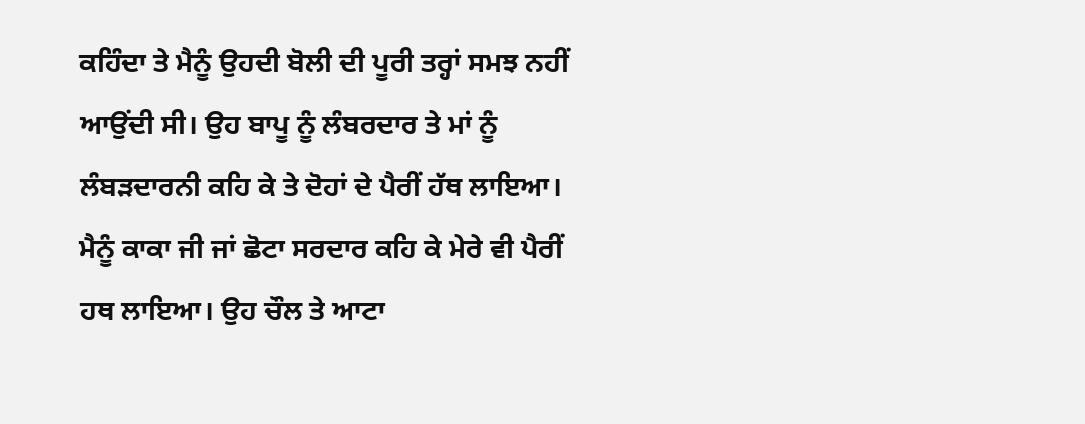ਕਹਿੰਦਾ ਤੇ ਮੈਨੂੰ ਉਹਦੀ ਬੋਲੀ ਦੀ ਪੂਰੀ ਤਰ੍ਹਾਂ ਸਮਝ ਨਹੀਂ ਆਉਂਦੀ ਸੀ। ਉਹ ਬਾਪੂ ਨੂੰ ਲੰਬਰਦਾਰ ਤੇ ਮਾਂ ਨੂੰ ਲੰਬੜਦਾਰਨੀ ਕਹਿ ਕੇ ਤੇ ਦੋਹਾਂ ਦੇ ਪੈਰੀਂ ਹੱਥ ਲਾਇਆ। ਮੈਨੂੰ ਕਾਕਾ ਜੀ ਜਾਂ ਛੋਟਾ ਸਰਦਾਰ ਕਹਿ ਕੇ ਮੇਰੇ ਵੀ ਪੈਰੀਂ ਹਥ ਲਾਇਆ। ਉਹ ਚੌਲ ਤੇ ਆਟਾ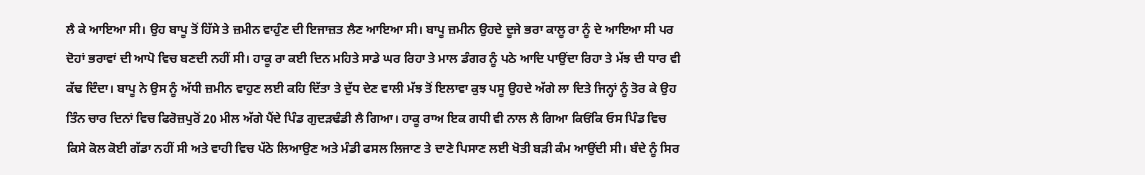ਲੈ ਕੇ ਆਇਆ ਸੀ। ਉਹ ਬਾਪੂ ਤੋਂ ਹਿੱਸੇ ਤੇ ਜ਼ਮੀਨ ਵਾਹੁੰਣ ਦੀ ਇਜਾਜ਼ਤ ਲੈਣ ਆਇਆ ਸੀ। ਬਾਪੂ ਜ਼ਮੀਨ ਉਹਦੇ ਦੂਜੇ ਭਰਾ ਕਾਲੂ ਰਾ ਨੂੰ ਦੇ ਆਇਆ ਸੀ ਪਰ ਦੋਹਾਂ ਭਰਾਵਾਂ ਦੀ ਆਪੋ ਵਿਚ ਬਣਦੀ ਨਹੀਂ ਸੀ। ਹਾਕੂ ਰਾ ਕਈ ਦਿਨ ਮਹਿਤੇ ਸਾਡੇ ਘਰ ਰਿਹਾ ਤੇ ਮਾਲ ਡੰਗਰ ਨੂੰ ਪਠੇ ਆਦਿ ਪਾਉਂਦਾ ਰਿਹਾ ਤੇ ਮੱਝ ਦੀ ਧਾਰ ਵੀ ਕੱਢ ਦਿੰਦਾ। ਬਾਪੂ ਨੇ ਉਸ ਨੂੰ ਅੱਧੀ ਜ਼ਮੀਨ ਵਾਹੁਣ ਲਈ ਕਹਿ ਦਿੱਤਾ ਤੇ ਦੁੱਧ ਦੇਣ ਵਾਲੀ ਮੱਝ ਤੋਂ ਇਲਾਵਾ ਕੁਝ ਪਸੂ ਉਹਦੇ ਅੱਗੇ ਲਾ ਦਿਤੇ ਜਿਨ੍ਹਾਂ ਨੂੰ ਤੋਰ ਕੇ ਉਹ ਤਿੰਨ ਚਾਰ ਦਿਨਾਂ ਵਿਚ ਫਿਰੋਜ਼ਪੁਰੋਂ 20 ਮੀਲ ਅੱਗੇ ਪੈਂਦੇ ਪਿੰਡ ਗੁਦੜਢੰਡੀ ਲੈ ਗਿਆ। ਹਾਕੂ ਰਾਅ ਇਕ ਗਧੀ ਵੀ ਨਾਲ ਲੈ ਗਿਆ ਕਿਓਂਕਿ ਓਸ ਪਿੰਡ ਵਿਚ ਕਿਸੇ ਕੋਲ ਕੋਈ ਗੱਡਾ ਨਹੀਂ ਸੀ ਅਤੇ ਵਾਹੀ ਵਿਚ ਪੱਠੇ ਲਿਆਉਣ ਅਤੇ ਮੰਡੀ ਫਸਲ ਲਿਜਾਣ ਤੇ ਦਾਣੇ ਪਿਸਾਣ ਲਈ ਖੋਤੀ ਬੜੀ ਕੰਮ ਆਉਂਦੀ ਸੀ। ਬੰਦੇ ਨੂੰ ਸਿਰ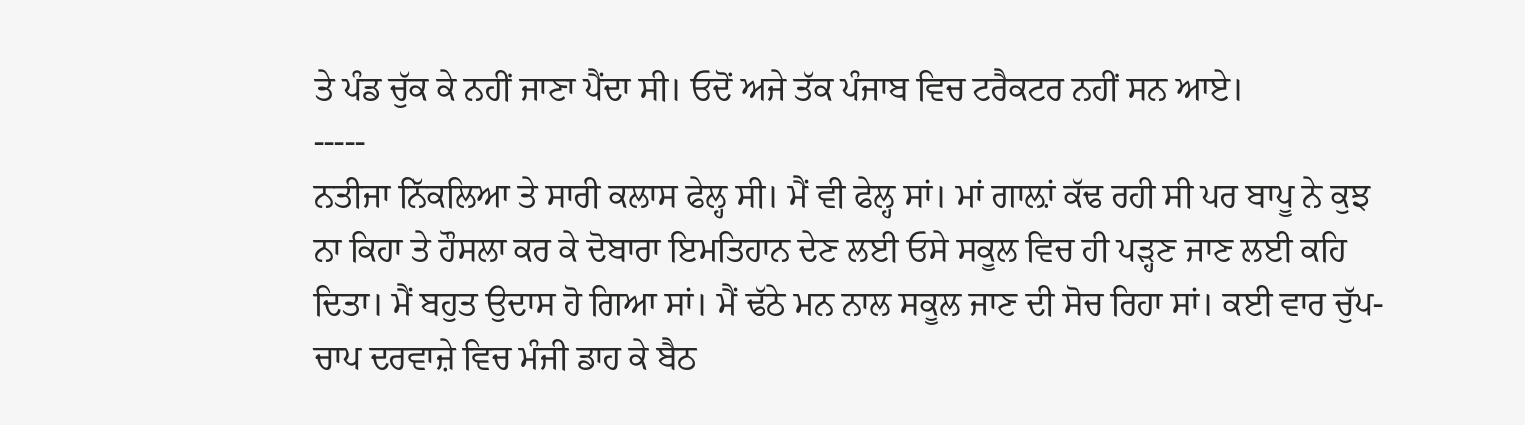ਤੇ ਪੰਡ ਚੁੱਕ ਕੇ ਨਹੀਂ ਜਾਣਾ ਪੈਂਦਾ ਸੀ। ਓਦੋਂ ਅਜੇ ਤੱਕ ਪੰਜਾਬ ਵਿਚ ਟਰੈਕਟਰ ਨਹੀਂ ਸਨ ਆਏ।
-----
ਨਤੀਜਾ ਨਿੱਕਲਿਆ ਤੇ ਸਾਰੀ ਕਲਾਸ ਫੇਲ੍ਹ ਸੀ। ਮੈਂ ਵੀ ਫੇਲ੍ਹ ਸਾਂ। ਮਾਂ ਗਾਲ਼ਾਂ ਕੱਢ ਰਹੀ ਸੀ ਪਰ ਬਾਪੂ ਨੇ ਕੁਝ ਨਾ ਕਿਹਾ ਤੇ ਹੌਸਲਾ ਕਰ ਕੇ ਦੋਬਾਰਾ ਇਮਤਿਹਾਨ ਦੇਣ ਲਈ ਓਸੇ ਸਕੂਲ ਵਿਚ ਹੀ ਪੜ੍ਹਣ ਜਾਣ ਲਈ ਕਹਿ ਦਿਤਾ। ਮੈਂ ਬਹੁਤ ਉਦਾਸ ਹੋ ਗਿਆ ਸਾਂ। ਮੈਂ ਢੱਠੇ ਮਨ ਨਾਲ ਸਕੂਲ ਜਾਣ ਦੀ ਸੋਚ ਰਿਹਾ ਸਾਂ। ਕਈ ਵਾਰ ਚੁੱਪ-ਚਾਪ ਦਰਵਾਜ਼ੇ ਵਿਚ ਮੰਜੀ ਡਾਹ ਕੇ ਬੈਠ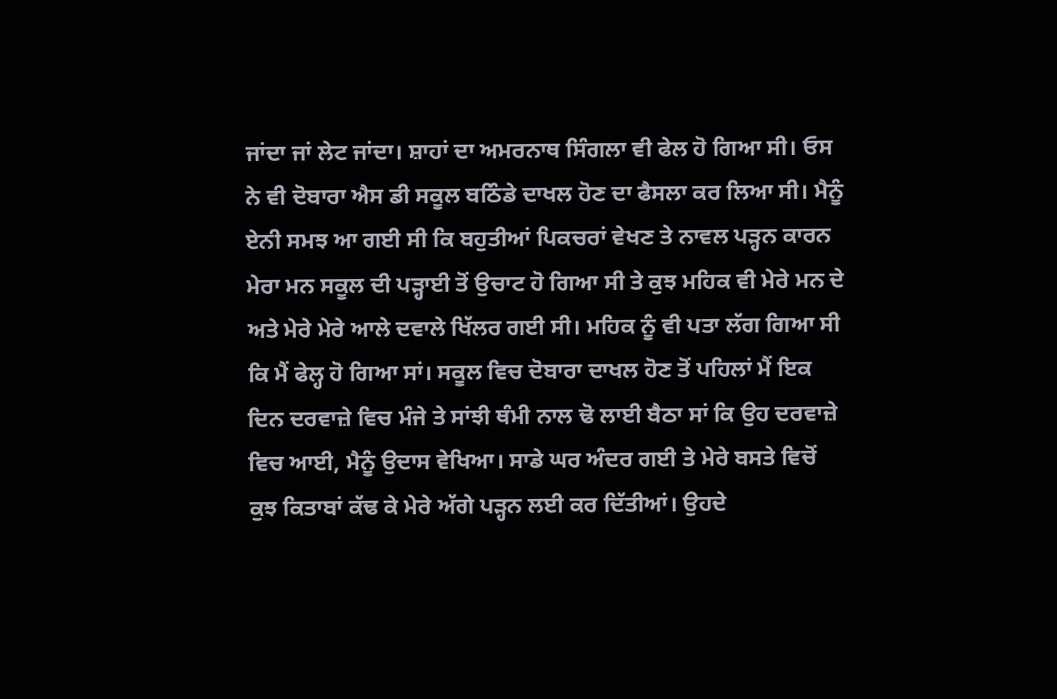ਜਾਂਦਾ ਜਾਂ ਲੇਟ ਜਾਂਦਾ। ਸ਼ਾਹਾਂ ਦਾ ਅਮਰਨਾਥ ਸਿੰਗਲਾ ਵੀ ਫੇਲ ਹੋ ਗਿਆ ਸੀ। ਓਸ ਨੇ ਵੀ ਦੋਬਾਰਾ ਐਸ ਡੀ ਸਕੂਲ ਬਠਿੰਡੇ ਦਾਖਲ ਹੋਣ ਦਾ ਫੈਸਲਾ ਕਰ ਲਿਆ ਸੀ। ਮੈਨੂੰ ਏਨੀ ਸਮਝ ਆ ਗਈ ਸੀ ਕਿ ਬਹੁਤੀਆਂ ਪਿਕਚਰਾਂ ਵੇਖਣ ਤੇ ਨਾਵਲ ਪੜ੍ਹਨ ਕਾਰਨ ਮੇਰਾ ਮਨ ਸਕੂਲ ਦੀ ਪੜ੍ਹਾਈ ਤੋਂ ਉਚਾਟ ਹੋ ਗਿਆ ਸੀ ਤੇ ਕੁਝ ਮਹਿਕ ਵੀ ਮੇਰੇ ਮਨ ਦੇ ਅਤੇ ਮੇਰੇ ਮੇਰੇ ਆਲੇ ਦਵਾਲੇ ਖਿੱਲਰ ਗਈ ਸੀ। ਮਹਿਕ ਨੂੰ ਵੀ ਪਤਾ ਲੱਗ ਗਿਆ ਸੀ ਕਿ ਮੈਂ ਫੇਲ੍ਹ ਹੋ ਗਿਆ ਸਾਂ। ਸਕੂਲ ਵਿਚ ਦੋਬਾਰਾ ਦਾਖਲ ਹੋਣ ਤੋਂ ਪਹਿਲਾਂ ਮੈਂ ਇਕ ਦਿਨ ਦਰਵਾਜ਼ੇ ਵਿਚ ਮੰਜੇ ਤੇ ਸਾਂਝੀ ਥੰਮੀ ਨਾਲ ਢੋ ਲਾਈ ਬੈਠਾ ਸਾਂ ਕਿ ਉਹ ਦਰਵਾਜ਼ੇ ਵਿਚ ਆਈ, ਮੈਨੂੰ ਉਦਾਸ ਵੇਖਿਆ। ਸਾਡੇ ਘਰ ਅੰਦਰ ਗਈ ਤੇ ਮੇਰੇ ਬਸਤੇ ਵਿਚੋਂ ਕੁਝ ਕਿਤਾਬਾਂ ਕੱਢ ਕੇ ਮੇਰੇ ਅੱਗੇ ਪੜ੍ਹਨ ਲਈ ਕਰ ਦਿੱਤੀਆਂ। ਉਹਦੇ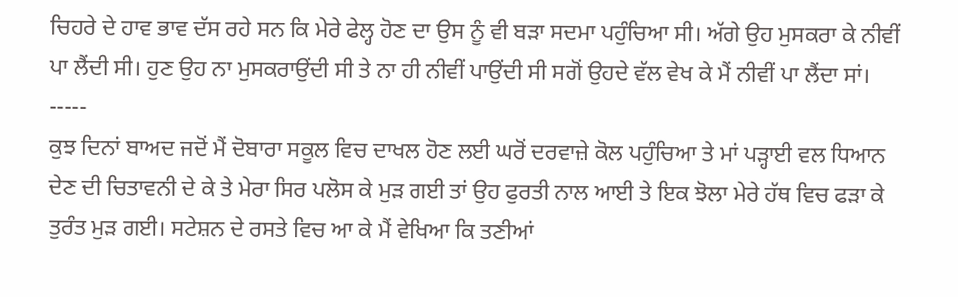ਚਿਹਰੇ ਦੇ ਹਾਵ ਭਾਵ ਦੱਸ ਰਹੇ ਸਨ ਕਿ ਮੇਰੇ ਫੇਲ੍ਹ ਹੋਣ ਦਾ ਉਸ ਨੂੰ ਵੀ ਬੜਾ ਸਦਮਾ ਪਹੁੰਚਿਆ ਸੀ। ਅੱਗੇ ਉਹ ਮੁਸਕਰਾ ਕੇ ਨੀਵੀਂ ਪਾ ਲੈਂਦੀ ਸੀ। ਹੁਣ ਉਹ ਨਾ ਮੁਸਕਰਾਉਂਦੀ ਸੀ ਤੇ ਨਾ ਹੀ ਨੀਵੀਂ ਪਾਉਂਦੀ ਸੀ ਸਗੋਂ ਉਹਦੇ ਵੱਲ ਵੇਖ ਕੇ ਮੈਂ ਨੀਵੀਂ ਪਾ ਲੈਂਦਾ ਸਾਂ।
-----
ਕੁਝ ਦਿਨਾਂ ਬਾਅਦ ਜਦੋਂ ਮੈਂ ਦੋਬਾਰਾ ਸਕੂਲ ਵਿਚ ਦਾਖਲ ਹੋਣ ਲਈ ਘਰੋਂ ਦਰਵਾਜ਼ੇ ਕੋਲ ਪਹੁੰਚਿਆ ਤੇ ਮਾਂ ਪੜ੍ਹਾਈ ਵਲ ਧਿਆਨ ਦੇਣ ਦੀ ਚਿਤਾਵਨੀ ਦੇ ਕੇ ਤੇ ਮੇਰਾ ਸਿਰ ਪਲੋਸ ਕੇ ਮੁੜ ਗਈ ਤਾਂ ਉਹ ਫੁਰਤੀ ਨਾਲ ਆਈ ਤੇ ਇਕ ਝੋਲਾ ਮੇਰੇ ਹੱਥ ਵਿਚ ਫੜਾ ਕੇ ਤੁਰੰਤ ਮੁੜ ਗਈ। ਸਟੇਸ਼ਨ ਦੇ ਰਸਤੇ ਵਿਚ ਆ ਕੇ ਮੈਂ ਵੇਖਿਆ ਕਿ ਤਣੀਆਂ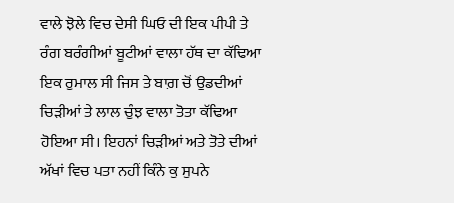ਵਾਲੇ ਝੋਲੇ ਵਿਚ ਦੇਸੀ ਘਿਓ ਦੀ ਇਕ ਪੀਪੀ ਤੇ ਰੰਗ ਬਰੰਗੀਆਂ ਬੂਟੀਆਂ ਵਾਲਾ ਹੱਥ ਦਾ ਕੱਢਿਆ ਇਕ ਰੁਮਾਲ ਸੀ ਜਿਸ ਤੇ ਬਾਗ਼ ਚੋਂ ਉਡਦੀਆਂ ਚਿੜੀਆਂ ਤੇ ਲਾਲ ਚੁੰਝ ਵਾਲਾ ਤੋਤਾ ਕੱਢਿਆ ਹੋਇਆ ਸੀ। ਇਹਨਾਂ ਚਿੜੀਆਂ ਅਤੇ ਤੋਤੇ ਦੀਆਂ ਅੱਖਾਂ ਵਿਚ ਪਤਾ ਨਹੀਂ ਕਿੰਨੇ ਕੁ ਸੁਪਨੇ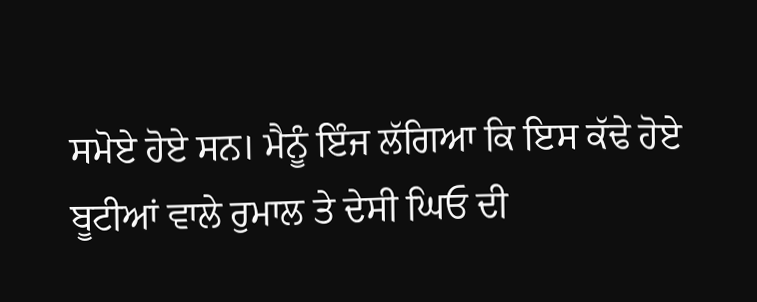ਸਮੋਏ ਹੋਏ ਸਨ। ਮੈਨੂੰ ਇੰਜ ਲੱਗਿਆ ਕਿ ਇਸ ਕੱਢੇ ਹੋਏ ਬੂਟੀਆਂ ਵਾਲੇ ਰੁਮਾਲ ਤੇ ਦੇਸੀ ਘਿਓ ਦੀ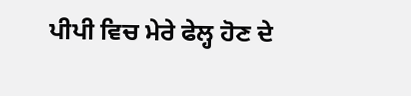ਪੀਪੀ ਵਿਚ ਮੇਰੇ ਫੇਲ੍ਹ ਹੋਣ ਦੇ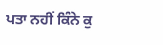ਪਤਾ ਨਹੀਂ ਕਿੰਨੇ ਕੁ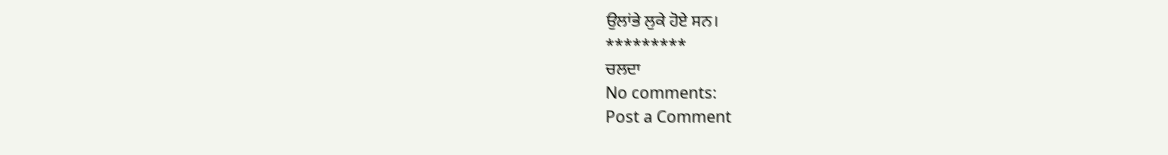ਉਲਾਂਭੇ ਲੁਕੇ ਹੋਏ ਸਨ।
*********
ਚਲਦਾ
No comments:
Post a Comment